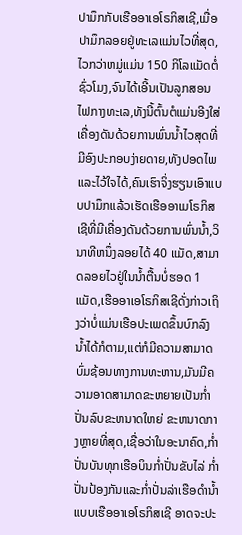ປາມຶກກັບເຮືອອາເອໂຣກິສເຊີ,ເມື່ອປາມຶກລອຍຢູ່ທະເລແມ່ນໄວທີ່ສຸດ,ໄວກວ່າຫມູ່ແມ່ນ 150 ກິໂລແມັດຕໍ່ຊົ່ວໂມງ,ຈົນໄດ້ເອີ້ນເປັນລູກສອນໄຟກາງທະເລ,ທັງນີ້ຕົ້ນຕໍແມ່ນອີງໃສ່ເຄື່ອງດັນດ້ວຍການພົ່ນນ້ຳໄວສຸດທີ່ມີອົງປະກອບງ່າຍດາຍ,ທັງປອດໄພແລະໄວ້ໃຈໄດ້,ຄົນເຮົາຈິ່ງຮຽນເອົາແບບປາມຶກແລ້ວເຮັດເຮືອອາເມໂຣກິສເຊີທີ່ມີເຄື່ອງດັນດ້ວຍການພົ່ນນ້ຳ,ວິນາທີຫນຶ່ງລອຍໄດ້ 40 ແມັດ,ສາມາດລອຍໄວຢູ່ໃນນ້ຳຕື້ນບໍ່ຮອດ 1 ແມັດ,ເຮືອອາເອໂຣກິສເຊີດັ່ງກ່າວເຖິງວ່າບໍ່ແມ່ນເຮືອປະເພດຂຶ້ນບົກລົງນ້ຳໄດ້ກໍຕາມ,ແຕ່ກໍມີຄວາມສາມາດບົ່ມຊ້ອນທາງການທະຫານ,ມັນມີຄວາມອາດສາມາດຂະຫຍາຍເປັນກ່ຳປັ່ນລົບຂະຫນາດໃຫຍ່ ຂະຫນາດກາງຫຼາຍທີ່ສຸດ,ເຊື່ອວ່າໃນອະນາຄົດ,ກ່ຳປັ່ນບັນທຸກເຮືອບິນກ່ຳປັ່ນຂັບໄລ່ ກ່ຳປັ່ນປ້ອງກັນແລະກ່ຳປັ່ນລ່າເຮືອດຳນ້ຳແບບເຮືອອາເອໂຣກິສເຊີ ອາດຈະປະ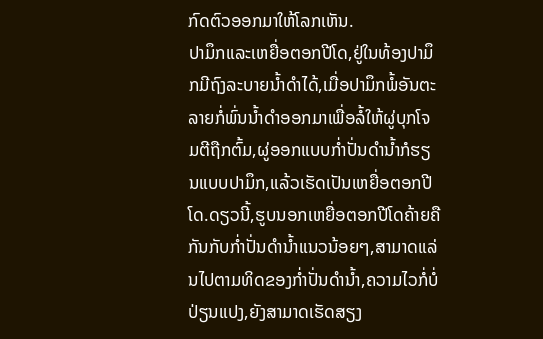ກົດຕົວອອກມາໃຫ້ໂລກເຫັນ.
ປາມຶກແລະເຫຍື່ອຕອກປີໂດ,ຢູ່ໃນທ້ອງປາມຶກມີຖົງລະບາຍນ້ຳດຳໄດ້,ເມື່ອປາມຶກພໍ້ອັນຕະລາຍກໍ່ພົ່ນນ້ຳດຳອອກມາເພື່ອລໍ້ໃຫ້ຜູ່ບຸກໂຈມຕີຖືກຕົ້ມ,ຜູ່ອອກແບບກ່ຳປັ່ນດຳນ້ຳກໍຮຽນແບບປາມຶກ,ແລ້ວເຮັດເປັນເຫຍື່ອຕອກປີໂດ.ດຽວນີ້,ຮູບນອກເຫຍື່ອຕອກປີໂດຄ້າຍຄືກັນກັບກ່ຳປັ່ນດຳນ້ຳແນວນ້ອຍໆ,ສາມາດແລ່ນໄປຕາມທິດຂອງກ່ຳປັ່ນດຳນ້ຳ,ຄວາມໄວກໍ່ບໍ່ປ່ຽນແປງ,ຍັງສາມາດເຮັດສຽງ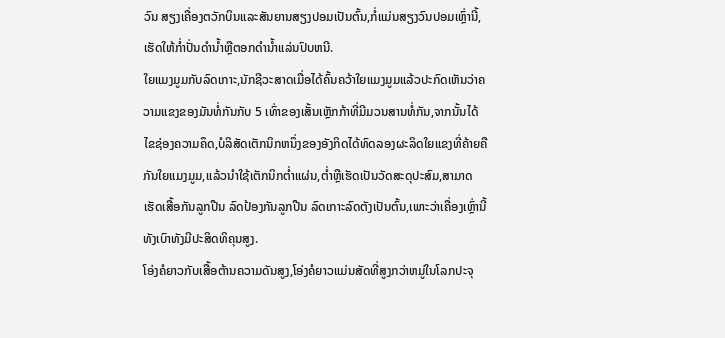ວົນ ສຽງເຄື່ອງຕວັກບິນແລະສັນຍານສຽງປອມເປັນຕົ້ນ,ກໍ່ແມ່ນສຽງວົນປອມເຫຼົ່ານີ້,ເຮັດໃຫ້ກ່ຳປັ່ນດຳນ້ຳຫຼືຕອກດຳນ້ຳແລ່ນປົບຫນີ.
ໃຍແມງມູມກັບລົດເກາະ,ນັກຊີວະສາດເມື່ອໄດ້ຄົ້ນຄວ້າໃຍແມງມູມແລ້ວປະກົດເຫັນວ່າຄວາມແຂງຂອງມັນທໍ່ກັນກັບ 5 ເທົ່າຂອງເສັ້ນເຫຼັກກ້າທີ່ມີມວນສານທໍ່ກັນ,ຈາກນັ້ນໄດ້ໄຂຊ່ອງຄວາມຄຶດ,ບໍລິສັດເຕັກນິກຫນຶ່ງຂອງອັງກິດໄດ້ທົດລອງຜະລິດໃຍແຂງທີ່ຄ້າຍຄືກັນໃຍແມງມູມ,ແລ້ວນຳໃຊ້ເຕັກນິກຕ່ຳແຜ່ນ,ຕ່ຳຫຼືເຮັດເປັນວັດສະດຸປະສົມ,ສາມາດເຮັດເສື້ອກັນລູກປືນ ລົດປ້ອງກັນລູກປືນ ລົດເກາະລົດຕັງເປັນຕົ້ນ,ເພາະວ່າເຄື່ອງເຫຼົ່ານີ້ທັງເບົາທັງມີປະສິດທິຄຸນສູງ.
ໂອ່ງຄໍຍາວກັບເສື້ອຕ້ານຄວາມດັນສູງ,ໂອ່ງຄໍຍາວແມ່ນສັດທີ່ສູງກວ່າຫມູ່ໃນໂລກປະຈຸ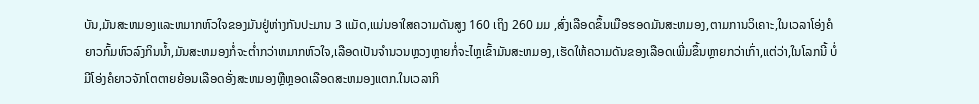ບັນ,ມັນສະຫມອງແລະຫມາກຫົວໃຈຂອງມັນຢູ່ຫ່າງກັນປະມານ 3 ແມັດ,ແມ່ນອາໃສຄວາມດັນສູງ 160 ເຖິງ 260 ມມ ,ສົ່ງເລືອດຂຶ້ນເມືອຮອດມັນສະຫມອງ,ຕາມການວິເຄາະ,ໃນເວລາໂອ່ງຄໍຍາວກົ້ມຫົວລົງກິນນ້ຳ,ມັນສະຫມອງກໍ່ຈະຕ່ຳກວ່າຫມາກຫົວໃຈ,ເລືອດເປັນຈຳນວນຫຼວງຫຼາຍກໍ່ຈະໄຫຼເຂົ້າມັນສະຫມອງ,ເຮັດໃຫ້ຄວາມດັນຂອງເລືອດເພີ່ມຂຶ້ນຫຼາຍກວ່າເກົ່າ,ແຕ່ວ່າ,ໃນໂລກນີ້ ບໍ່ມີໂອ່ງຄໍຍາວຈັກໂຕຕາຍຍ້ອນເລືອດອັ່ງສະຫມອງຫຼືຫຼອດເລືອດສະຫມອງແຕກ.ໃນເວລາກິ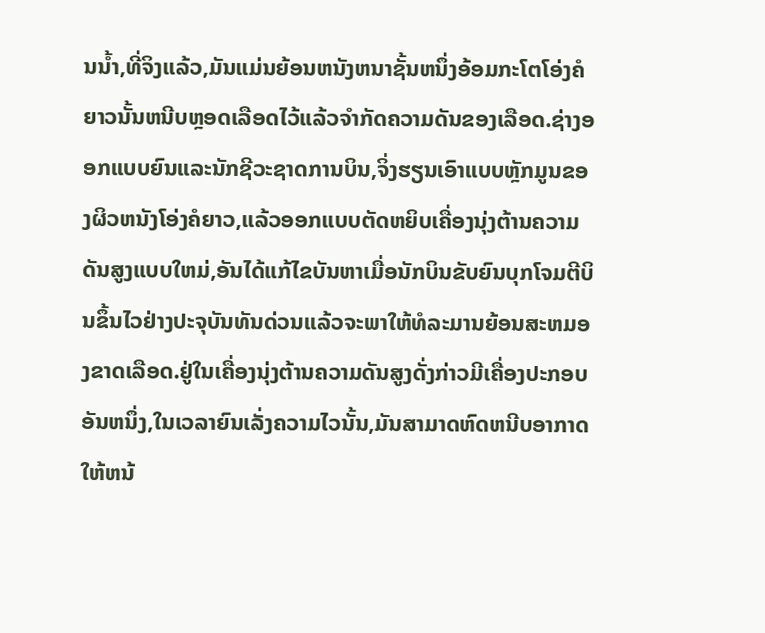ນນ້ຳ,ທີ່ຈິງແລ້ວ,ມັນແມ່ນຍ້ອນຫນັງຫນາຊັ້ນຫນຶ່ງອ້ອມກະໂຕໂອ່ງຄໍຍາວນັ້ນຫນີບຫຼອດເລືອດໄວ້ແລ້ວຈຳກັດຄວາມດັນຂອງເລືອດ.ຊ່າງອອກແບບຍົນແລະນັກຊີວະຊາດການບິນ,ຈິ່ງຮຽນເອົາແບບຫຼັກມູນຂອງຜິວຫນັງໂອ່ງຄໍຍາວ,ແລ້ວອອກແບບຕັດຫຍິບເຄື່ອງນຸ່ງຕ້ານຄວາມດັນສູງແບບໃຫມ່,ອັນໄດ້ແກ້ໄຂບັນຫາເມື່ອນັກບິນຂັບຍົນບຸກໂຈມຕີບິນຂຶ້ນໄວຢ່າງປະຈຸບັນທັນດ່ວນແລ້ວຈະພາໃຫ້ທໍລະມານຍ້ອນສະຫມອງຂາດເລືອດ.ຢູ່ໃນເຄື່ອງນຸ່ງຕ້ານຄວາມດັນສູງດັ່ງກ່າວມີເຄື່ອງປະກອບອັນຫນຶ່ງ,ໃນເວລາຍົນເລັ່ງຄວາມໄວນັ້ນ,ມັນສາມາດຫົດຫນີບອາກາດໃຫ້ຫນ້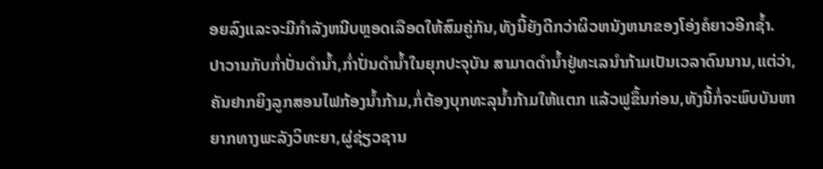ອຍລົງແລະຈະມີກຳລັງຫນີບຫຼອດເລືອດໃຫ້ສົມຄູ່ກັນ,ທັງນີ້ຍັງດີກວ່າຜິວຫນັງຫນາຂອງໂອ່ງຄໍຍາວອີກຊ້ຳ.
ປາວານກັບກ່ຳປັ່ນດຳນ້ຳ,ກ່ຳປັ່ນດຳນ້ຳໃນຍຸກປະຈຸບັນ ສາມາດດຳນ້ຳຢູ່ທະເລນຳກ້າມເປັນເວລາດົນນານ,ແຕ່ວ່າ,ຄັນຢາກຍິງລູກສອນໄຟກ້ອງນ້ຳກ້າມ,ກໍ່ຕ້ອງບຸກທະລຸນ້ຳກ້າມໃຫ້ແຕກ ແລ້ວຟູຂຶ້ນກ່ອນ,ທັງນີ້ກໍ່ຈະພົບບັນຫາຍາກທາງພະລັງວິທະຍາ,ຜູ່ຊ່ຽວຊານ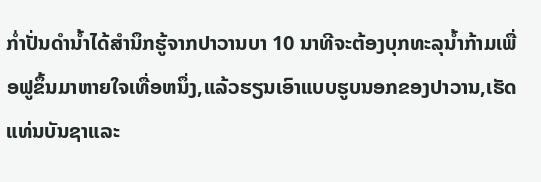ກ່ຳປັ່ນດຳນ້ຳໄດ້ສຳນຶກຮູ້ຈາກປາວານບາ 10 ນາທີຈະຕ້ອງບຸກທະລຸນ້ຳກ້າມເພື່ອຟູຂຶ້ນມາຫາຍໃຈເທື່ອຫນຶ່ງ,ແລ້ວຮຽນເອົາແບບຮູບນອກຂອງປາວານ,ເຮັດແທ່ນບັນຊາແລະ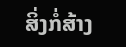ສິ່ງກໍ່ສ້າງ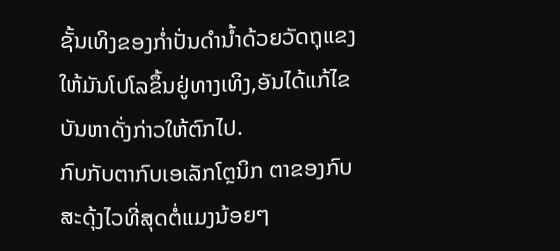ຊັ້ນເທິງຂອງກ່ຳປັ່ນດຳນ້ຳດ້ວຍວັດຖຸແຂງໃຫ້ມັນໂປໂລຂຶ້ນຢູ່ທາງເທິງ,ອັນໄດ້ແກ້ໄຂບັນຫາດັ່ງກ່າວໃຫ້ຕົກໄປ.
ກົບກັບຕາກົບເອເລັກໂຕຼນິກ ຕາຂອງກົບສະດຸ້ງໄວທີ່ສຸດຕໍ່ແມງນ້ອຍໆ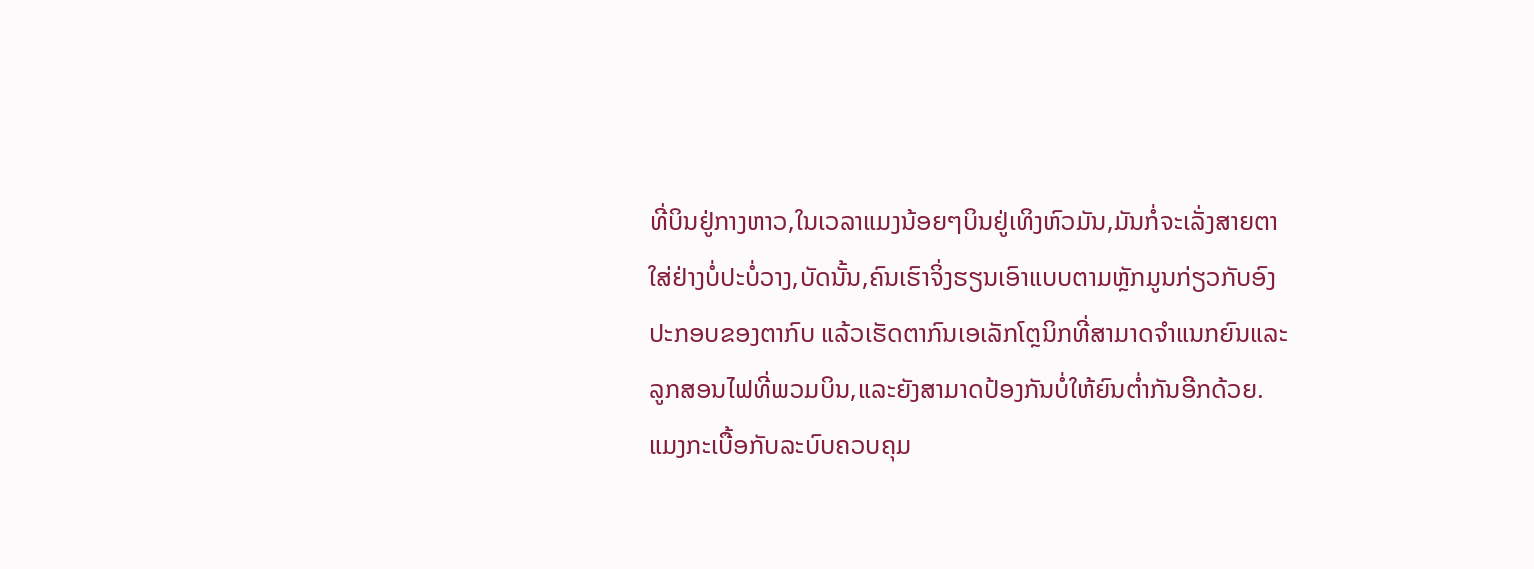ທີ່ບິນຢູ່ກາງຫາວ,ໃນເວລາແມງນ້ອຍໆບິນຢູ່ເທິງຫົວມັນ,ມັນກໍ່ຈະເລັ່ງສາຍຕາໃສ່ຢ່າງບໍ່ປະບໍ່ວາງ,ບັດນັ້ນ,ຄົນເຮົາຈິ່ງຮຽນເອົາແບບຕາມຫຼັກມູນກ່ຽວກັບອົງປະກອບຂອງຕາກົບ ແລ້ວເຮັດຕາກົນເອເລັກໂຕຼນິກທີ່ສາມາດຈຳແນກຍົນແລະລູກສອນໄຟທີ່ພວມບິນ,ແລະຍັງສາມາດປ້ອງກັນບໍ່ໃຫ້ຍົນຕ່ຳກັນອີກດ້ວຍ.
ແມງກະເບື້ອກັບລະບົບຄວບຄຸມ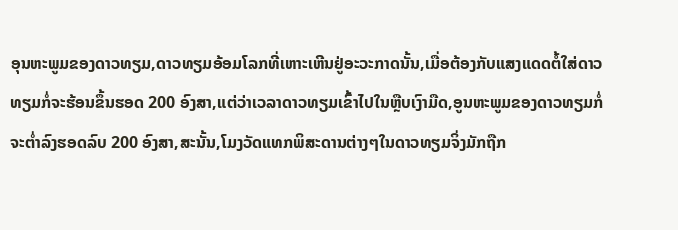ອຸນຫະພູມຂອງດາວທຽມ,ດາວທຽມອ້ອມໂລກທີ່ເຫາະເຫີນຢູ່ອະວະກາດນັ້ນ,ເມື່ອຕ້ອງກັບແສງແດດຕໍ້ໃສ່ດາວທຽມກໍ່ຈະຮ້ອນຂຶ້ນຮອດ 200 ອົງສາ,ແຕ່ວ່າເວລາດາວທຽມເຂົ້າໄປໃນຫຼືບເງົາມືດ,ອູນຫະພູມຂອງດາວທຽມກໍ່ຈະຕ່ຳລົງຮອດລົບ 200 ອົງສາ,ສະນັ້ນ,ໂມງວັດແທກພິສະດານຕ່າງໆໃນດາວທຽມຈິ່ງມັກຖືກ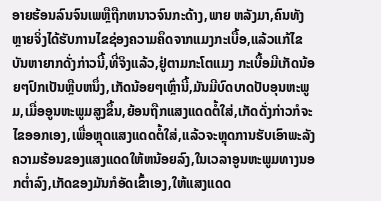ອາຍຮ້ອນລົນຈົນເພຫຼືຖືກຫນາວຈົນກະດ້າງ,ພາຍ ຫລັງມາ,ຄົນທັງຫຼາຍຈິ່ງໄດ້ຮັບການໄຂຊ່ອງຄວາມຄຶດຈາກແມງກະເບື້ອ,ແລ້ວແກ້ໄຂບັນຫາຍາກດັ່ງກ່າວນີ້,ທີ່ຈິງແລ້ວ,ຢູ່ຕາມກະໂຕແມງ ກະເບື້ອມີເກັດນ້ອຍໆປົກເປັນຫຼືບຫນຶ່ງ,ເກັດນ້ອຍໆເຫຼົ່ານີ້,ມັນມີບົດບາດປັບອຸນຫະພູມ,ເມື່ອອູນຫະພູມສູງຂຶ້ນ,ຍ້ອນຖືກແສງແດດຕໍ້ໃສ່,ເກັດດັ່ງກ່າວກໍຈະໄຂອອກເອງ,ເພື່ອຫຼຸດແສງແດດຕໍ້ໃສ່,ແລ້ວຈະຫຼຸດການຮັບເອົາພະລັງຄວາມຮ້ອນຂອງແສງແດດໃຫ້ຫນ້ອຍລົງ,ໃນເວລາອູນຫະພູມທາງນອກຕ່ຳລົງ,ເກັດຂອງມັນກໍອັດເຂົ້າເອງ,ໃຫ້ແສງແດດ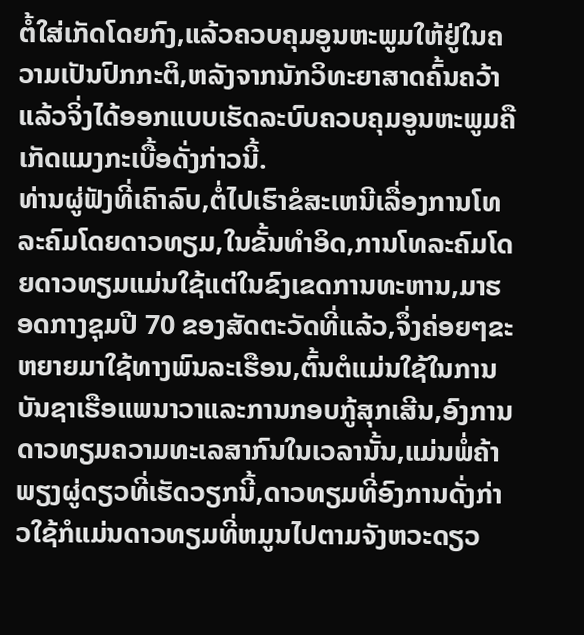ຕໍ້ໃສ່ເກັດໂດຍກົງ,ແລ້ວຄວບຄຸມອູນຫະພູມໃຫ້ຢູ່ໃນຄວາມເປັນປົກກະຕິ,ຫລັງຈາກນັກວິທະຍາສາດຄົ້ນຄວ້າແລ້ວຈິ່ງໄດ້ອອກແບບເຮັດລະບົບຄວບຄຸມອູນຫະພູມຄືເກັດແມງກະເບື້ອດັ່ງກ່າວນີ້.
ທ່ານຜູ່ຟັງທີ່ເຄົາລົບ,ຕໍ່ໄປເຮົາຂໍສະເຫນີເລື່ອງການໂທລະຄົມໂດຍດາວທຽມ,ໃນຂັ້ນທຳອິດ,ການໂທລະຄົມໂດຍດາວທຽມແມ່ນໃຊ້ແຕ່ໃນຂົງເຂດການທະຫານ,ມາຮອດກາງຊຸມປີ 70 ຂອງສັດຕະວັດທີ່ແລ້ວ,ຈຶ່ງຄ່ອຍໆຂະຫຍາຍມາໃຊ້ທາງພົນລະເຮືອນ,ຕົ້ນຕໍແມ່ນໃຊ້ໃນການບັນຊາເຮືອແພນາວາແລະການກອບກູ້ສຸກເສີນ,ອົງການດາວທຽມຄວາມທະເລສາກົນໃນເວລານັ້ນ,ແມ່ນພໍ່ຄ້າພຽງຜູ່ດຽວທີ່ເຮັດວຽກນີ້,ດາວທຽມທີ່ອົງການດັ່ງກ່າວໃຊ້ກໍແມ່ນດາວທຽມທີ່ຫມູນໄປຕາມຈັງຫວະດຽວ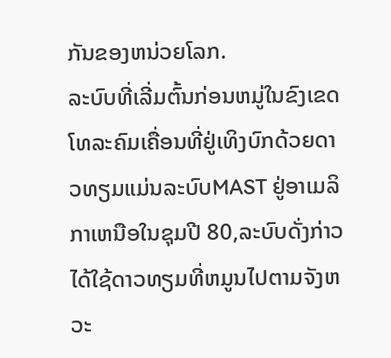ກັນຂອງຫນ່ວຍໂລກ.
ລະບົບທີ່ເລີ່ມຕົ້ນກ່ອນຫມູ່ໃນຂົງເຂດໂທລະຄົມເຄື່ອນທີ່ຢູ່ເທິງບົກດ້ວຍດາວທຽມແມ່ນລະບົບMAST ຢູ່ອາເມລິກາເຫນືອໃນຊຸມປີ 80,ລະບົບດັ່ງກ່າວໄດ້ໃຊ້ດາວທຽມທີ່ຫມູນໄປຕາມຈັງຫວະ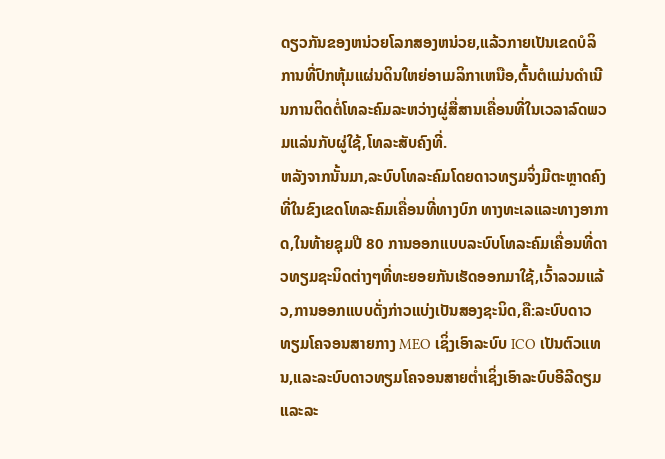ດຽວກັນຂອງຫນ່ວຍໂລກສອງຫນ່ວຍ,ແລ້ວກາຍເປັນເຂດບໍລິການທີ່ປົກຫຸ້ມແຜ່ນດິນໃຫຍ່ອາເມລິກາເຫນືອ,ຕົ້ນຕໍແມ່ນດຳເນີນການຕິດຕໍ່ໂທລະຄົມລະຫວ່າງຜູ່ສື່ສານເຄື່ອນທີ່ໃນເວລາລົດພວມແລ່ນກັບຜູ່ໃຊ້,ໂທລະສັບຄົງທີ່.
ຫລັງຈາກນັ້ນມາ,ລະບົບໂທລະຄົມໂດຍດາວທຽມຈິ່ງມີຕະຫຼາດຄົງທີ່ໃນຂົງເຂດໂທລະຄົມເຄື່ອນທີ່ທາງບົກ ທາງທະເລແລະທາງອາກາດ,ໃນທ້າຍຊຸມປີ 80 ການອອກແບບລະບົບໂທລະຄົມເຄື່ອນທີ່ດາວທຽມຊະນິດຕ່າງໆທີ່ທະຍອຍກັນເຮັດອອກມາໃຊ້,ເວົ້າລວມແລ້ວ,ການອອກແບບດັ່ງກ່າວແບ່ງເປັນສອງຊະນິດ,ຄື:ລະບົບດາວທຽມໂຄຈອນສາຍກາງ MEO ເຊິ່ງເອົາລະບົບ ICO ເປັນຕົວແທນ,ແລະລະບົບດາວທຽມໂຄຈອນສາຍຕ່ຳເຊິ່ງເອົາລະບົບອີລີດຽມ ແລະລະ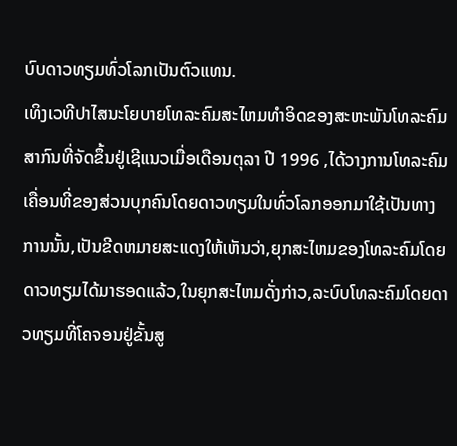ບົບດາວທຽມທົ່ວໂລກເປັນຕົວແທນ.
ເທິງເວທີປາໄສນະໂຍບາຍໂທລະຄົມສະໄຫມທຳອິດຂອງສະຫະພັນໂທລະຄົມສາກົນທີ່ຈັດຂຶ້ນຢູ່ເຊີແນວເມື່ອເດືອນຕຸລາ ປີ 1996 ,ໄດ້ວາງການໂທລະຄົມເຄື່ອນທີ່ຂອງສ່ວນບຸກຄົນໂດຍດາວທຽມໃນທົ່ວໂລກອອກມາໃຊ້ເປັນທາງການນັ້ນ,ເປັນຂີດຫມາຍສະແດງໃຫ້ເຫັນວ່າ,ຍຸກສະໄຫມຂອງໂທລະຄົມໂດຍດາວທຽມໄດ້ມາຮອດແລ້ວ,ໃນຍຸກສະໄຫມດັ່ງກ່າວ,ລະບົບໂທລະຄົມໂດຍດາວທຽມທີ່ໂຄຈອນຢູ່ຂັ້ນສູ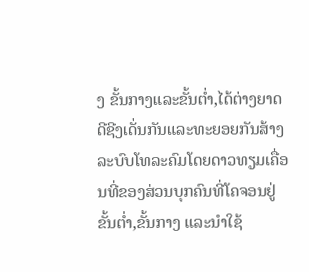ງ ຂັ້ນກາງແລະຂັ້ນຕ່ຳ,ໄດ້ຕ່າງຍາດດີຊີງເດັ່ນກັນແລະທະຍອຍກັນສ້າງລະບົບໂທລະຄົມໂດຍດາວທຽມເຄື່ອນທີ່ຂອງສ່ວນບຸກຄົນທີ່ໂຄຈອນຢູ່ຂັ້ນຕ່ຳ,ຂັ້ນກາງ ແລະນຳໃຊ້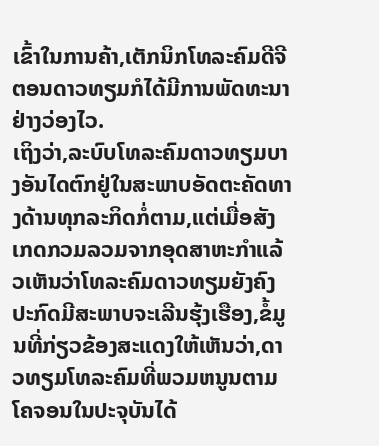ເຂົ້າໃນການຄ້າ,ເຕັກນິກໂທລະຄົມດີຈີຕອນດາວທຽມກໍໄດ້ມີການພັດທະນາຢ່າງວ່ອງໄວ.
ເຖິງວ່າ,ລະບົບໂທລະຄົມດາວທຽມບາງອັນໄດຕົກຢູ່ໃນສະພາບອັດຕະຄັດທາງດ້ານທຸກລະກິດກໍ່ຕາມ,ແຕ່ເມື່ອສັງເກດກວມລວມຈາກອຸດສາຫະກຳແລ້ວເຫັນວ່າໂທລະຄົມດາວທຽມຍັງຄົງປະກົດມີສະພາບຈະເລີນຮຸ້ງເຮືອງ,ຂໍ້ມູນທີ່ກ່ຽວຂ້ອງສະແດງໃຫ້ເຫັນວ່າ,ດາວທຽມໂທລະຄົມທີ່ພວມຫນູນຕາມໂຄຈອນໃນປະຈຸບັນໄດ້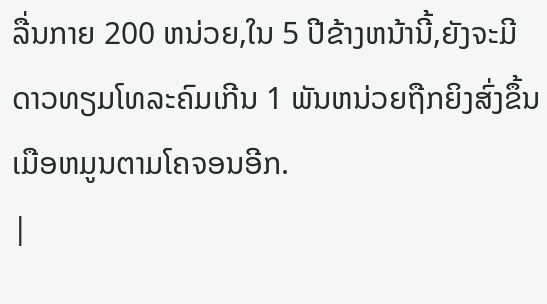ລື່ນກາຍ 200 ຫນ່ວຍ,ໃນ 5 ປີຂ້າງຫນ້ານີ້,ຍັງຈະມີດາວທຽມໂທລະຄົມເກີນ 1 ພັນຫນ່ວຍຖືກຍິງສົ່ງຂຶ້ນເມືອຫມູນຕາມໂຄຈອນອີກ.
|